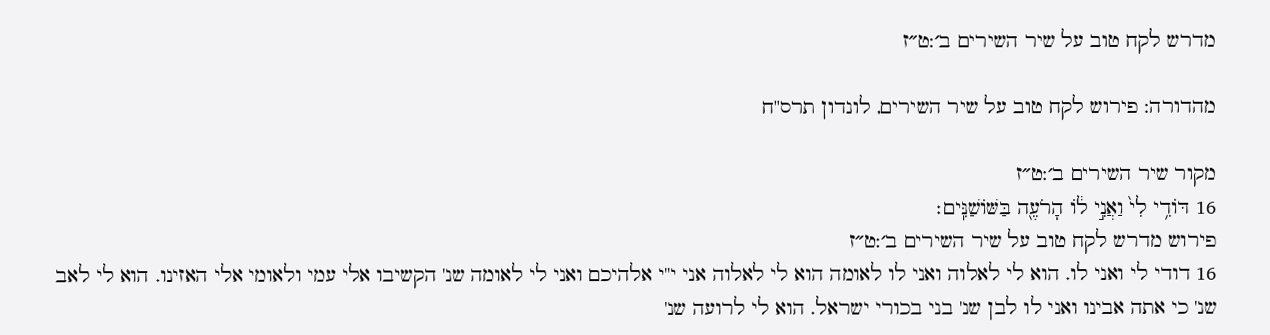מדרש לקח טוב על שיר השירים ב׳:ט״ז

מהדורה: פירוש לקח טוב על שיר השירים, לונדון תרס"ח

מקור שיר השירים ב׳:ט״ז
16 דּוֹדִ֥י לִי֙ וַאֲנִ֣י ל֔וֹ הָרֹעֶ֖ה בַּשּׁוֹשַׁנִּֽים׃
פירוש מדרש לקח טוב על שיר השירים ב׳:ט״ז
16 דודי לי ואני לו. הוא לי לאלוה ואני לו לאומה הוא לי לאלוה אני י"י אלהיכם ואני לי לאומה שנ' הקשיבו אלי עמי ולאומי אלי האזינו. הוא לי לאב שנ' כי אתה אבינו ואני לו לבן שנ' בני בכורי ישראל. הוא לי לרועה שנ'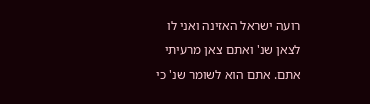רועה ישראל האזינה ואני לו לצאן שנ' ואתם צאן מרעיתי אתם. אתם הוא לשומר שנ' כי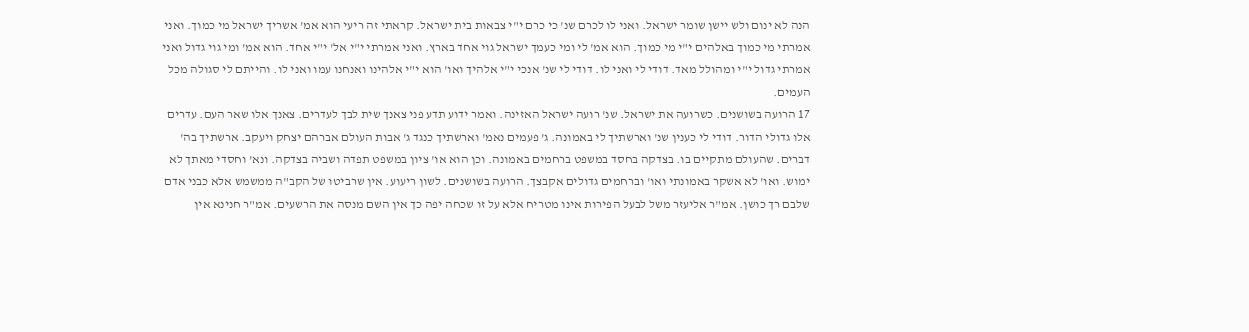הנה לא ינום ולש יישן שומר ישראל. ואני לו לכרם שנ' כי כרם י"י צבאות בית ישראל. קראתי זה ריעי הוא אמ' אשריך ישראל מי כמוך. ואני אמרתי מי כמוך באלהים י"י מי כמוך. הוא אמ' לי ומי כעמך ישראל גוי אחד בארץ. ואני אמרתי י"י אל' י"י אחד. הוא אמ' ומי גוי גדול ואני אמרתי גדול י"י ומהולל מאד. דודי לי ואני לו. דודי לי שנ' אנכי י"י אלהיך ואו' הוא י"י אלהינו ואנחנו עמו ואני לו. והייתם לי סגולה מכל העמים.
17 הרועה בשושנים. כשרועה את ישראל. שנ' רועה ישראל האזינה. ואמר ידוע תדע פני צאנך שית לבך לעדרים. צאנך אלו שאר העם. עדרים אלו גדולי הדור. דודי לי כענין שנ' וארשתיך לי באמונה. ג' פעמים נאמ' וארשתיך כנגד ג' אבות העולם אברהם יצחק ויעקב. ארשתיך בה' דברים. שהעולם מתקיים בו. בצדקה בחסד במשפט ברחמים באמונה. וכן הוא או' ציון במשפט תפדה ושביה בצדקה. ונא' וחסדי מאתך לא ימוש. ואו' לא אשקר באמונתי ואו' וברחמים גדולים אקבצך. הרועה בשושנים. לשון ריעוע. אין שרביטו של הקב"ה ממשמש אלא כבני אדם שלבם רך כושן. אמ"ר אליעזר משל לבעל הפירות אינו מטריח אלא על זו שכחה יפה כך אין השם מנסה את הרשעים. אמ"ר חנינא אין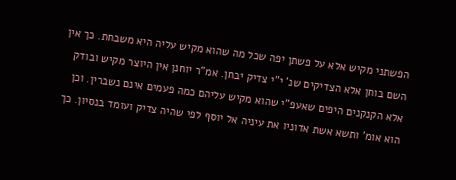הפשתני מקיש אלא על פשתן יפה שכל מה שהוא מקיש עליה היא משבחת. כך אין השם בוחן אלא הצדיקים שנ' י"י צדיק יבחן. אמ"ר יוחנן אין היוצר מקיש ובודק אלא הקנקנים היפים שאעפ"י שהוא מקיש עליהם כמה פעמים אינם נשברין. וכן הוא אומ' ותשא אשת אדוניו את עיניה אל יוסף לפי שהיה צדיק ועומד בנסיון. כך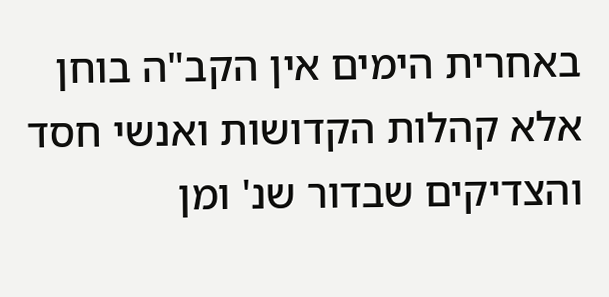באחרית הימים אין הקב"ה בוחן אלא קהלות הקדושות ואנשי חסד והצדיקים שבדור שנ' ומן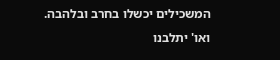המשכילים יכשלו בחרב ובלהבה. ואו' יתלבנו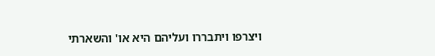ויצרפו ויתבררו ועליהם היא או' והשארתי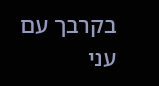בקרבך עם עני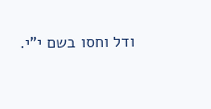ודל וחסו בשם י"י.